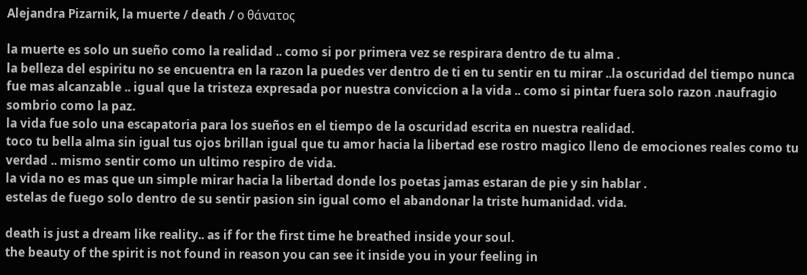Alejandra Pizarnik, la muerte / death / ο θάνατος

la muerte es solo un sueño como la realidad .. como si por primera vez se respirara dentro de tu alma .
la belleza del espiritu no se encuentra en la razon la puedes ver dentro de ti en tu sentir en tu mirar ..la oscuridad del tiempo nunca fue mas alcanzable .. igual que la tristeza expresada por nuestra conviccion a la vida .. como si pintar fuera solo razon .naufragio sombrio como la paz.
la vida fue solo una escapatoria para los sueños en el tiempo de la oscuridad escrita en nuestra realidad.
toco tu bella alma sin igual tus ojos brillan igual que tu amor hacia la libertad ese rostro magico lleno de emociones reales como tu verdad .. mismo sentir como un ultimo respiro de vida.
la vida no es mas que un simple mirar hacia la libertad donde los poetas jamas estaran de pie y sin hablar .
estelas de fuego solo dentro de su sentir pasion sin igual como el abandonar la triste humanidad. vida.

death is just a dream like reality.. as if for the first time he breathed inside your soul.
the beauty of the spirit is not found in reason you can see it inside you in your feeling in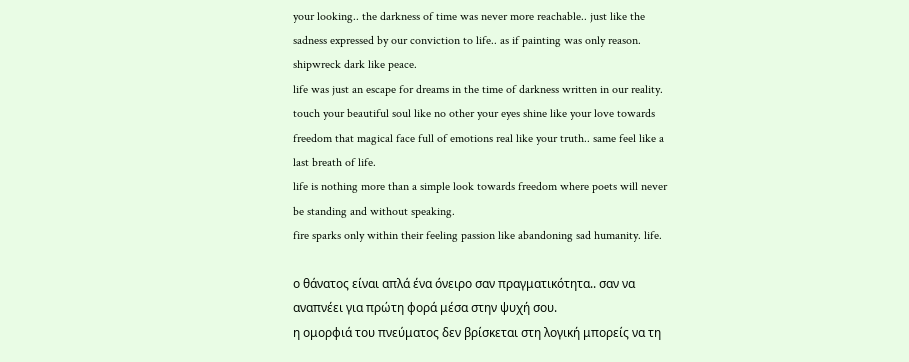your looking.. the darkness of time was never more reachable.. just like the sadness expressed by our conviction to life.. as if painting was only reason. shipwreck dark like peace.
life was just an escape for dreams in the time of darkness written in our reality.
touch your beautiful soul like no other your eyes shine like your love towards freedom that magical face full of emotions real like your truth.. same feel like a last breath of life.
life is nothing more than a simple look towards freedom where poets will never be standing and without speaking.
fire sparks only within their feeling passion like abandoning sad humanity. life.

ο θάνατος είναι απλά ένα όνειρο σαν πραγματικότητα.. σαν να αναπνέει για πρώτη φορά μέσα στην ψυχή σου.
η ομορφιά του πνεύματος δεν βρίσκεται στη λογική μπορείς να τη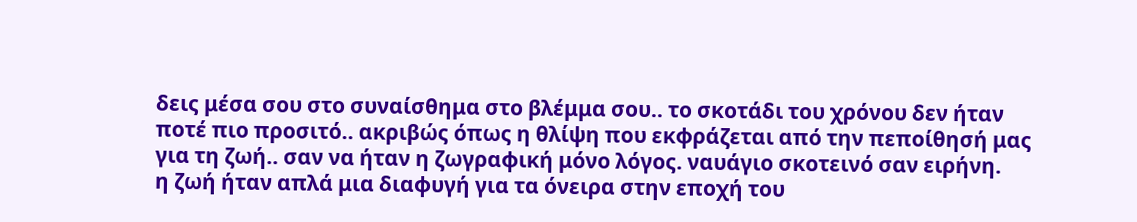δεις μέσα σου στο συναίσθημα στο βλέμμα σου.. το σκοτάδι του χρόνου δεν ήταν ποτέ πιο προσιτό.. ακριβώς όπως η θλίψη που εκφράζεται από την πεποίθησή μας για τη ζωή.. σαν να ήταν η ζωγραφική μόνο λόγος. ναυάγιο σκοτεινό σαν ειρήνη.
η ζωή ήταν απλά μια διαφυγή για τα όνειρα στην εποχή του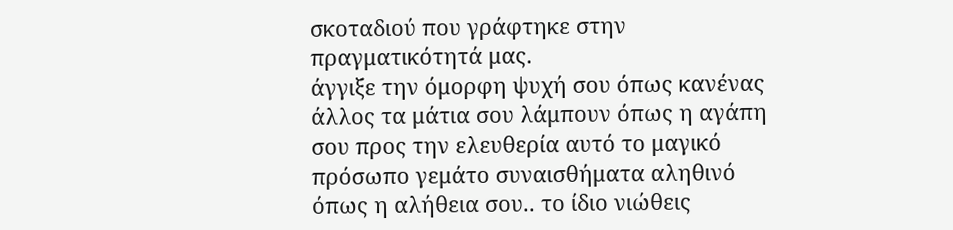σκοταδιού που γράφτηκε στην πραγματικότητά μας.
άγγιξε την όμορφη ψυχή σου όπως κανένας άλλος τα μάτια σου λάμπουν όπως η αγάπη σου προς την ελευθερία αυτό το μαγικό πρόσωπο γεμάτο συναισθήματα αληθινό όπως η αλήθεια σου.. το ίδιο νιώθεις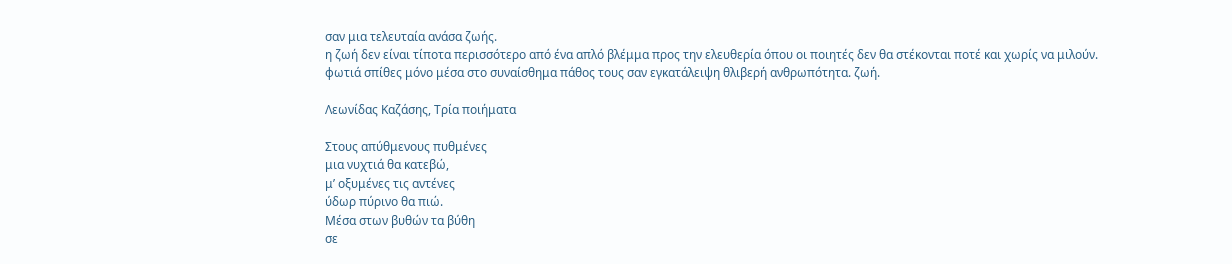σαν μια τελευταία ανάσα ζωής.
η ζωή δεν είναι τίποτα περισσότερο από ένα απλό βλέμμα προς την ελευθερία όπου οι ποιητές δεν θα στέκονται ποτέ και χωρίς να μιλούν.
φωτιά σπίθες μόνο μέσα στο συναίσθημα πάθος τους σαν εγκατάλειψη θλιβερή ανθρωπότητα. ζωή.

Λεωνίδας Καζάσης, Τρία ποιήματα

Στους απύθμενους πυθμένες
μια νυχτιά θα κατεβώ,
μ’ οξυμένες τις αντένες
ύδωρ πύρινο θα πιώ.
Μέσα στων βυθών τα βύθη
σε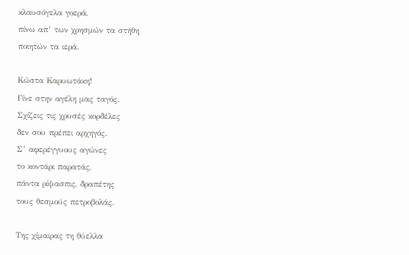κλαυσόγελα γοερά,
πίνω απ’ των χρησμών τα στήθη
ποιητών τα ιερά.

Κώστα Καρυωτάκη!
Γίνε στην αγέλη μας ταγός.
Σχίζεις τις χρυσές κορδέλες
δεν σου πρέπει αρχηγός.
Σ’ αφερέγγυους αγώνες
το κοντάρι παρατάς,
πάντα ρίψασπις, δραπέτης
τους θεσμούς πετροβολάς.

Της χίμαιρας τη θύελλα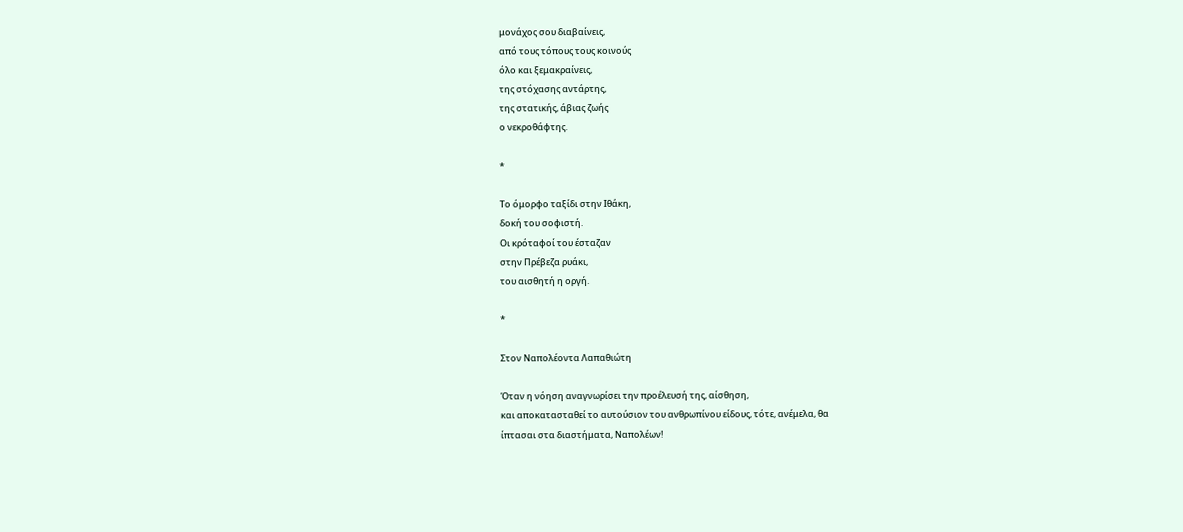μονάχος σου διαβαίνεις,
από τους τόπους τους κοινούς
όλο και ξεμακραίνεις,
της στόχασης αντάρτης,
της στατικής, άβιας ζωής
ο νεκροθάφτης.

*

Το όμορφο ταξίδι στην Ιθάκη,
δοκή του σοφιστή.
Oι κρόταφοί του έσταζαν
στην Πρέβεζα ρυάκι,
του αισθητή η οργή.

*

Στον Ναπολέοντα Λαπαθιώτη

Όταν η νόηση αναγνωρίσει την προέλευσή της, αίσθηση,
και αποκατασταθεί το αυτούσιον του ανθρωπίνου είδους, τότε, ανέμελα, θα
ίπτασαι στα διαστήματα, Ναπολέων!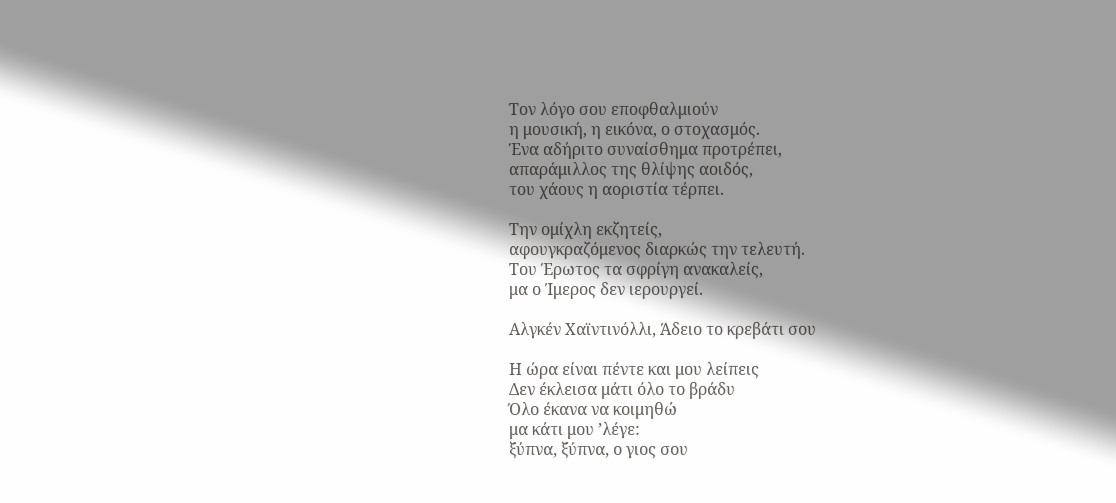Τον λόγο σου εποφθαλμιούν
η μουσική, η εικόνα, ο στοχασμός.
Ένα αδήριτο συναίσθημα προτρέπει,
απαράμιλλος της θλίψης αοιδός,
του χάους η αοριστία τέρπει.

Την ομίχλη εκζητείς,
αφουγκραζόμενος διαρκώς την τελευτή.
Του Έρωτος τα σφρίγη ανακαλείς,
μα ο Ίμερος δεν ιερουργεί.

Αλγκέν Χαϊντινόλλι, Άδειο το κρεβάτι σου

Η ώρα είναι πέντε και μου λείπεις
Δεν έκλεισα μάτι όλο το βράδυ
Όλο έκανα να κοιμηθώ
μα κάτι μου ’λέγε:
ξύπνα, ξύπνα, ο γιος σου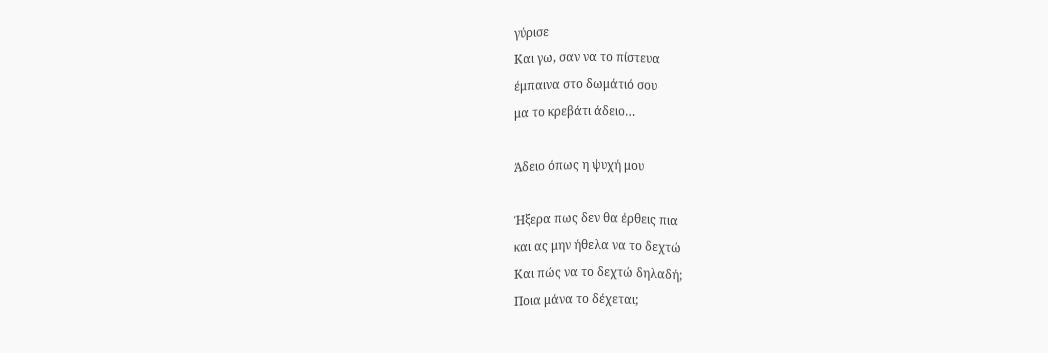γύρισε
Και γω, σαν να το πίστευα
έμπαινα στο δωμάτιό σου
μα το κρεβάτι άδειο…

Άδειο όπως η ψυχή μου

Ήξερα πως δεν θα έρθεις πια
και ας μην ήθελα να το δεχτώ
Και πώς να το δεχτώ δηλαδή;
Ποια μάνα το δέχεται;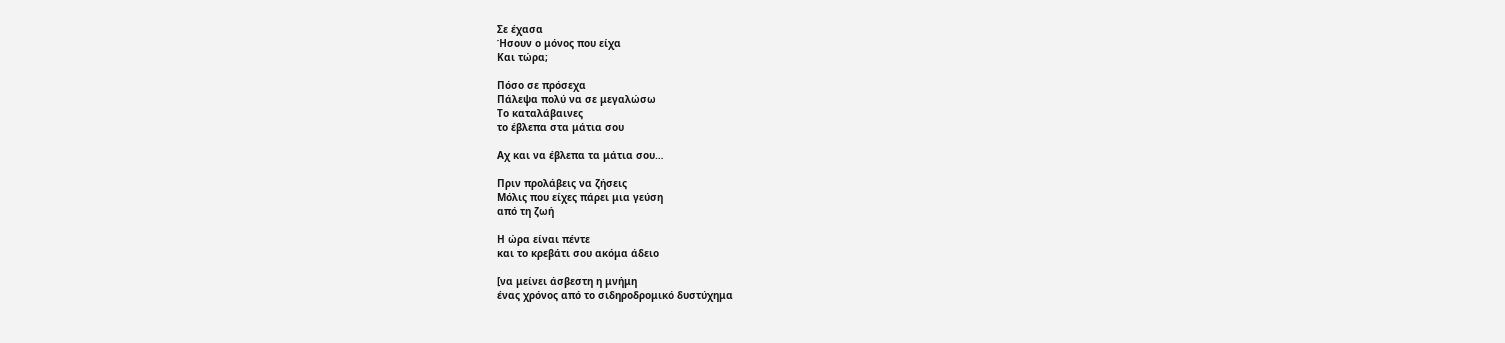Σε έχασα
Ήσουν ο μόνος που είχα
Και τώρα;

Πόσο σε πρόσεχα
Πάλεψα πολύ να σε μεγαλώσω
Το καταλάβαινες
το έβλεπα στα μάτια σου

Αχ και να έβλεπα τα μάτια σου…

Πριν προλάβεις να ζήσεις
Μόλις που είχες πάρει μια γεύση
από τη ζωή

Η ώρα είναι πέντε
και το κρεβάτι σου ακόμα άδειο

[να μείνει άσβεστη η μνήμη
ένας χρόνος από το σιδηροδρομικό δυστύχημα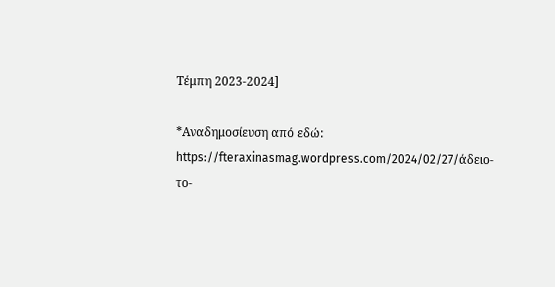Τέμπη 2023-2024]

*Αναδημοσίευση από εδώ: https://fteraxinasmag.wordpress.com/2024/02/27/άδειο-το-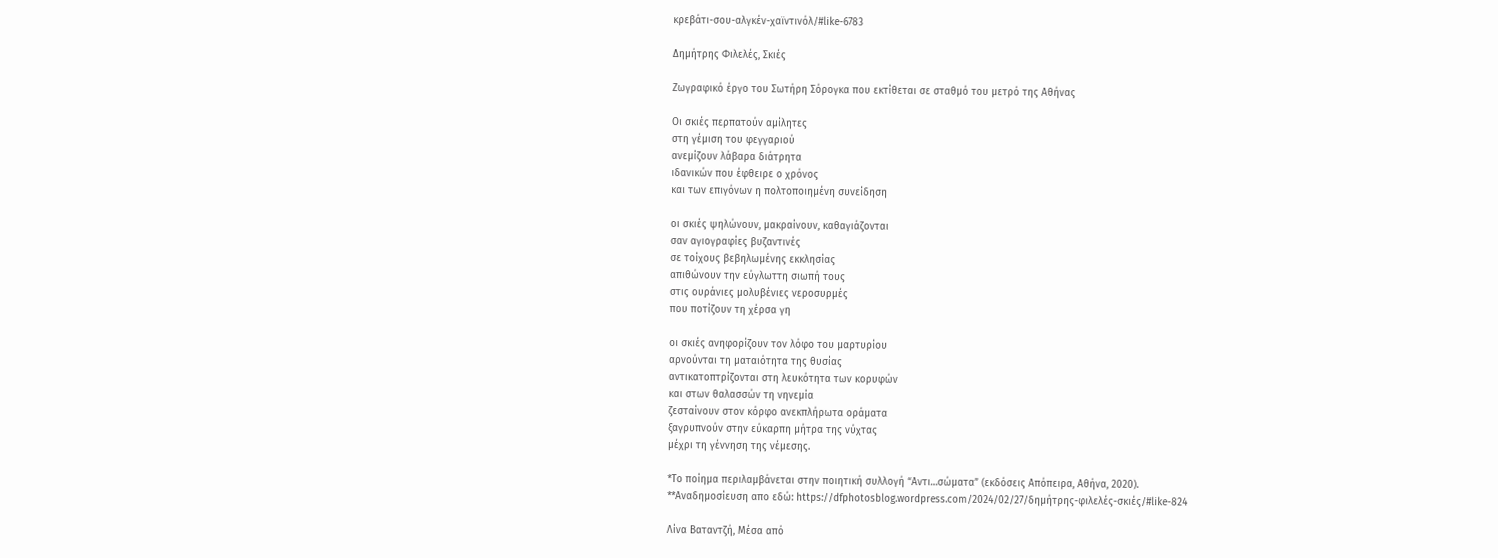κρεβάτι-σου-αλγκέν-χαϊντινόλ/#like-6783

Δημήτρης Φιλελές, Σκιές

Ζωγραφικό έργο του Σωτήρη Σόρογκα που εκτίθεται σε σταθμό του μετρό της Αθήνας

Οι σκιές περπατούν αμίλητες
στη γέμιση του φεγγαριού
ανεμίζουν λάβαρα διάτρητα
ιδανικών που έφθειρε ο χρόνος
και των επιγόνων η πολτοποιημένη συνείδηση

οι σκιές ψηλώνουν, μακραίνουν, καθαγιάζονται
σαν αγιογραφίες βυζαντινές
σε τοίχους βεβηλωμένης εκκλησίας
απιθώνουν την εύγλωττη σιωπή τους
στις ουράνιες μολυβένιες νεροσυρμές
που ποτίζουν τη χέρσα γη

οι σκιές ανηφορίζουν τον λόφο του μαρτυρίου
αρνούνται τη ματαιότητα της θυσίας
αντικατοπτρίζονται στη λευκότητα των κορυφών
και στων θαλασσών τη νηνεμία
ζεσταίνουν στον κόρφο ανεκπλήρωτα οράματα
ξαγρυπνούν στην εύκαρπη μήτρα της νύχτας
μέχρι τη γέννηση της νέμεσης.

*Το ποίημα περιλαμβάνεται στην ποιητική συλλογή “Αντι…σώματα” (εκδόσεις Απόπειρα, Αθήνα, 2020).
**Αναδημοσίευση απο εδώ: https://dfphotosblog.wordpress.com/2024/02/27/δημήτρης-φιλελές-σκιές/#like-824

Λίνα Βαταντζή, Μέσα από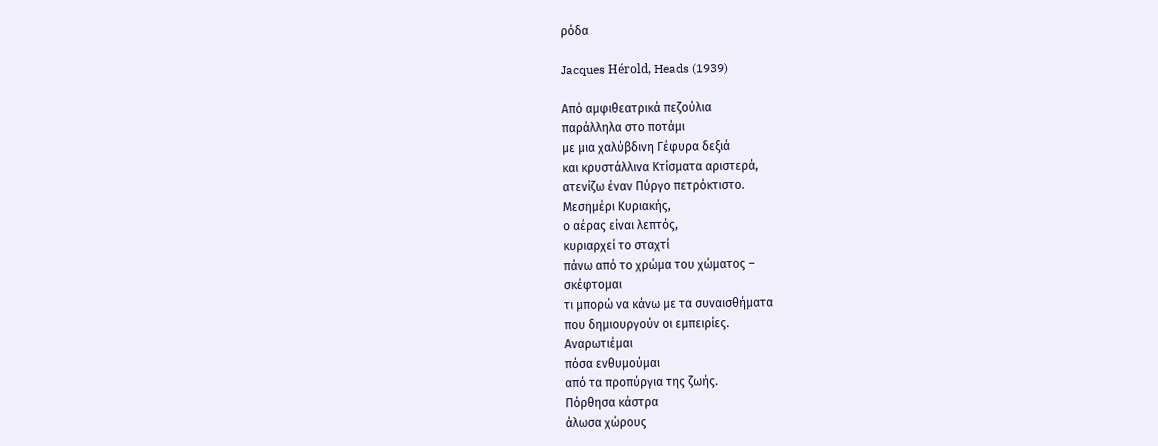ρόδα

Jacques Hérold, Heads (1939)

Από αμφιθεατρικά πεζούλια
παράλληλα στο ποτάμι
με μια χαλύβδινη Γέφυρα δεξιά
και κρυστάλλινα Κτίσματα αριστερά,
ατενίζω έναν Πύργο πετρόκτιστο.
Μεσημέρι Κυριακής,
ο αέρας είναι λεπτός,
κυριαρχεί το σταχτί
πάνω από το χρώμα του χώματος –
σκέφτομαι
τι μπορώ να κάνω με τα συναισθήματα
που δημιουργούν οι εμπειρίες.
Αναρωτιέμαι
πόσα ενθυμούμαι
από τα προπύργια της ζωής.
Πόρθησα κάστρα
άλωσα χώρους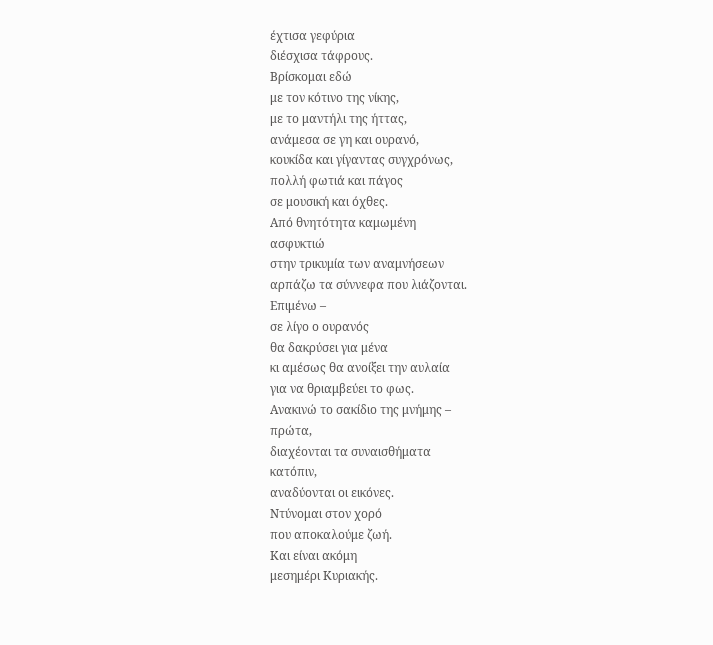έχτισα γεφύρια
διέσχισα τάφρους.
Βρίσκομαι εδώ
με τον κότινο της νίκης,
με το μαντήλι της ήττας,
ανάμεσα σε γη και ουρανό,
κουκίδα και γίγαντας συγχρόνως,
πολλή φωτιά και πάγος
σε μουσική και όχθες.
Από θνητότητα καμωμένη
ασφυκτιώ
στην τρικυμία των αναμνήσεων
αρπάζω τα σύννεφα που λιάζονται.
Επιμένω –
σε λίγο ο ουρανός
θα δακρύσει για μένα
κι αμέσως θα ανοίξει την αυλαία
για να θριαμβεύει το φως.
Ανακινώ το σακίδιο της μνήμης –
πρώτα,
διαχέονται τα συναισθήματα
κατόπιν,
αναδύονται οι εικόνες.
Ντύνομαι στον χορό
που αποκαλούμε ζωή.
Και είναι ακόμη
μεσημέρι Κυριακής.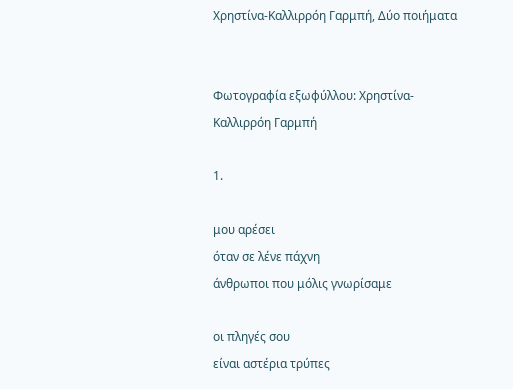Χρηστίνα-Καλλιρρόη Γαρμπή, Δύο ποιήματα


Φωτογραφία εξωφύλλου: Χρηστίνα-Καλλιρρόη Γαρμπή

1.

μου αρέσει
όταν σε λένε πάχνη
άνθρωποι που μόλις γνωρίσαμε

οι πληγές σου
είναι αστέρια τρύπες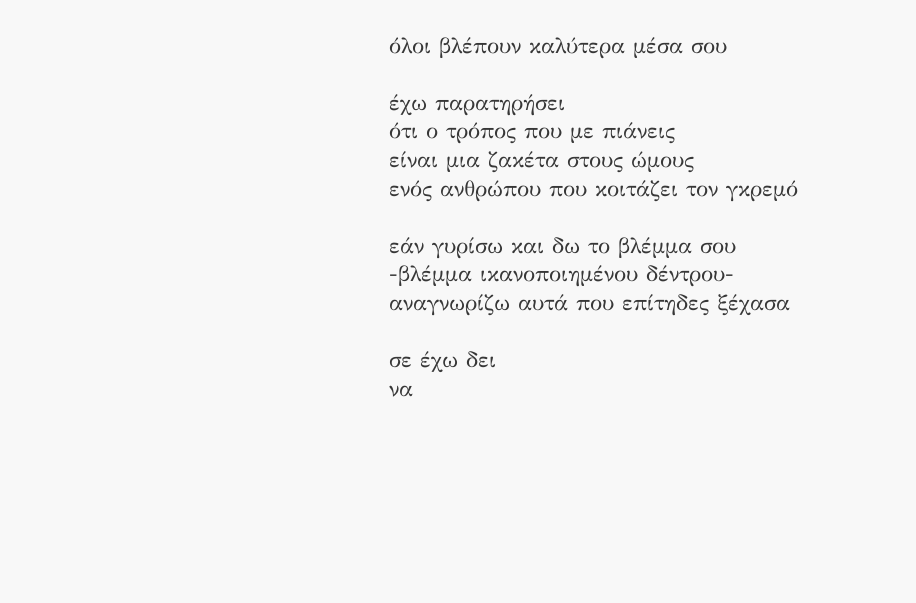όλοι βλέπουν καλύτερα μέσα σου

έχω παρατηρήσει
ότι ο τρόπος που με πιάνεις
είναι μια ζακέτα στους ώμους
ενός ανθρώπου που κοιτάζει τον γκρεμό

εάν γυρίσω και δω το βλέμμα σου
-βλέμμα ικανοποιημένου δέντρου-
αναγνωρίζω αυτά που επίτηδες ξέχασα

σε έχω δει
να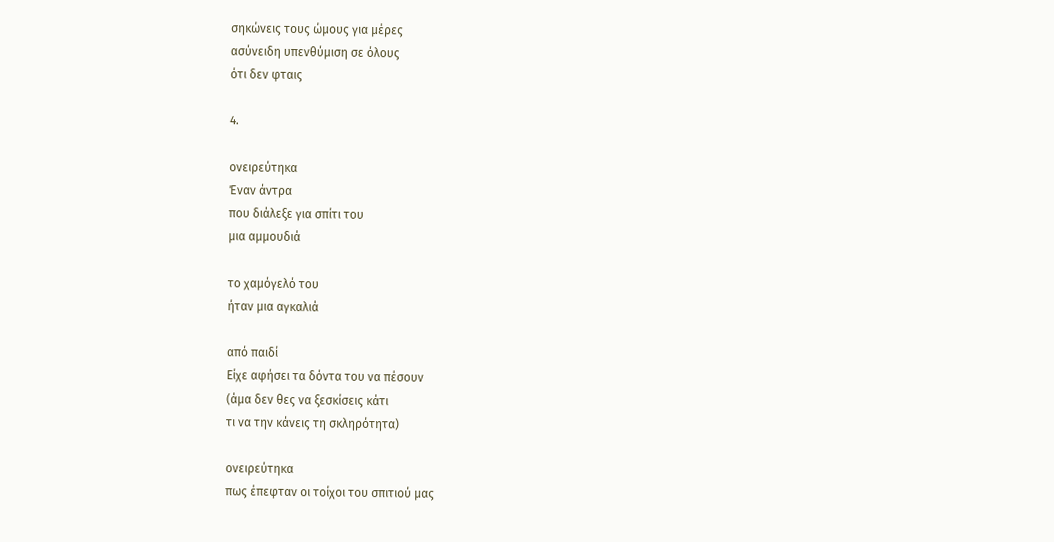σηκώνεις τους ώμους για μέρες
ασύνειδη υπενθύμιση σε όλους
ότι δεν φταις

4.

ονειρεύτηκα
Έναν άντρα
που διάλεξε για σπίτι του
μια αμμουδιά

το χαμόγελό του
ήταν μια αγκαλιά

από παιδί
Είχε αφήσει τα δόντα του να πέσουν
(άμα δεν θες να ξεσκίσεις κάτι
τι να την κάνεις τη σκληρότητα)

ονειρεύτηκα
πως έπεφταν οι τοίχοι του σπιτιού μας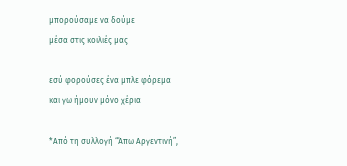μπορούσαμε να δούμε
μέσα στις κοιλιές μας

εσύ φορούσες ένα μπλε φόρεμα
και γω ήμουν μόνο χέρια

*Από τη συλλογή “Άπω Αργεντινή”,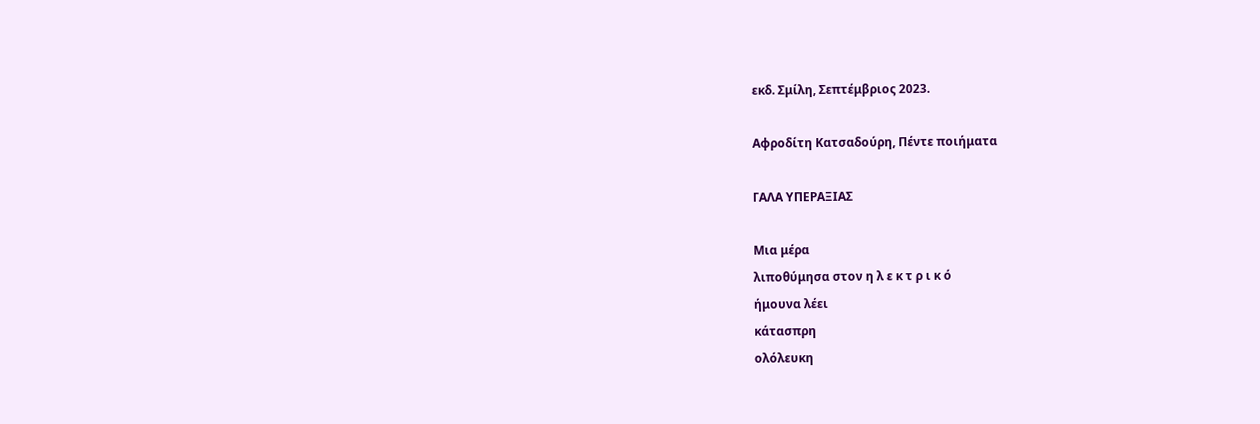εκδ. Σμίλη, Σεπτέμβριος 2023.

Αφροδίτη Κατσαδούρη, Πέντε ποιήματα

ΓΑΛΑ ΥΠΕΡΑΞΙΑΣ

Μια μέρα
λιποθύμησα στον η λ ε κ τ ρ ι κ ό
ήμουνα λέει
κάτασπρη
ολόλευκη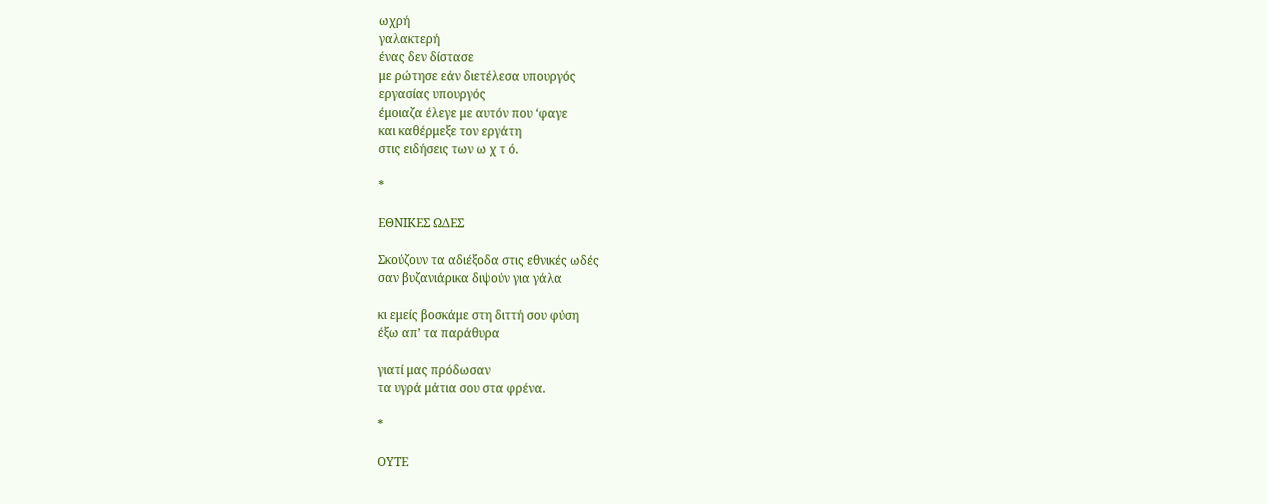ωχρή
γαλακτερή
ένας δεν δίστασε
με ρώτησε εάν διετέλεσα υπουργός
εργασίας υπουργός
έμοιαζα έλεγε με αυτόν που ‘φαγε
και καθέρμεξε τον εργάτη
στις ειδήσεις των ω χ τ ό.

*

ΕΘΝΙΚΕΣ ΩΔΕΣ

Σκούζουν τα αδιέξοδα στις εθνικές ωδές
σαν βυζανιάρικα διψούν για γάλα

κι εμείς βοσκάμε στη διττή σου φύση
έξω απ’ τα παράθυρα

γιατί μας πρόδωσαν
τα υγρά μάτια σου στα φρένα.

*

ΟΥΤΕ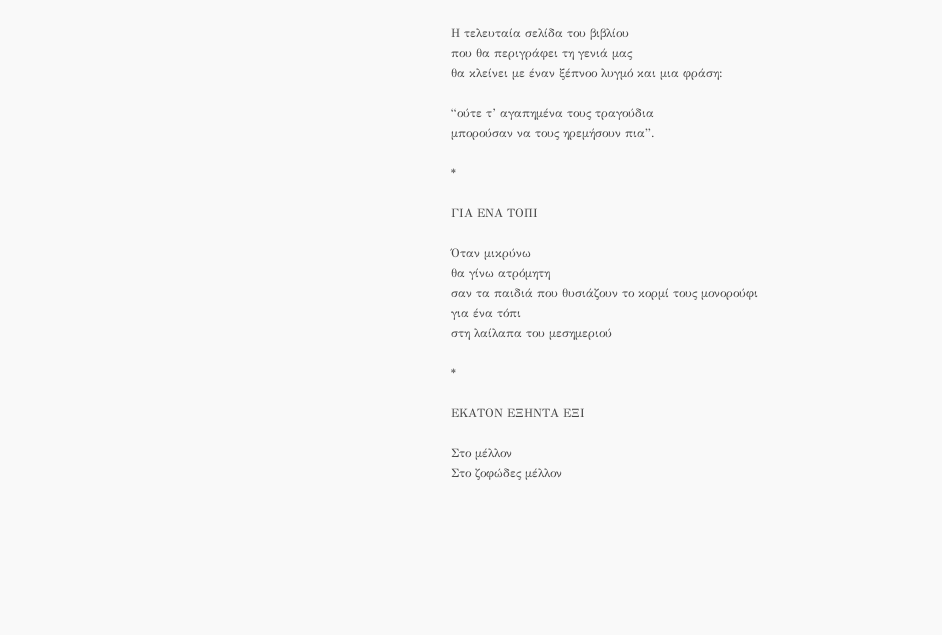Η τελευταία σελίδα του βιβλίου
που θα περιγράφει τη γενιά μας
θα κλείνει με έναν ξέπνοο λυγμό και μια φράση:

“ούτε τ’ αγαπημένα τους τραγούδια
μπορούσαν να τους ηρεμήσουν πια”.

*

ΓΙΑ ΕΝΑ ΤΟΠΙ

Όταν μικρύνω
θα γίνω ατρόμητη
σαν τα παιδιά που θυσιάζουν το κορμί τους μονορούφι
για ένα τόπι
στη λαίλαπα του μεσημεριού

*

ΕΚΑΤΟΝ ΕΞΗΝΤΑ ΕΞΙ

Στο μέλλον
Στο ζοφώδες μέλλον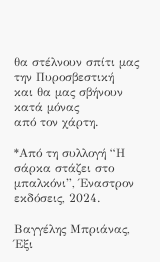θα στέλνουν σπίτι μας την Πυροσβεστική
και θα μας σβήνουν
κατά μόνας
από τον χάρτη.

*Από τη συλλογή “Η σάρκα στάζει στο μπαλκόνι”, Έναστρον εκδόσεις, 2024.

Βαγγέλης Μπριάνας, Έξι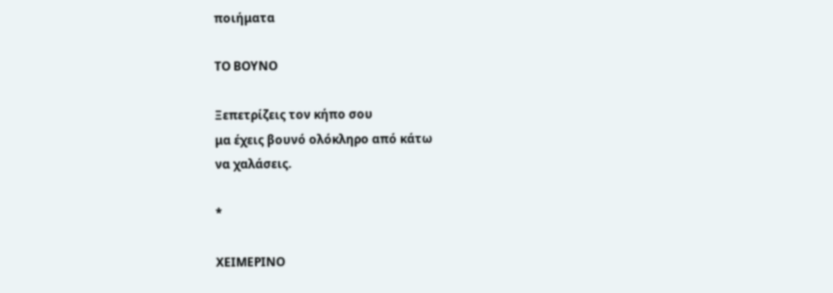ποιήματα

ΤΟ ΒΟΥΝΟ

Ξεπετρίζεις τον κήπο σου
μα έχεις βουνό ολόκληρο από κάτω
να χαλάσεις.

*

ΧΕΙΜΕΡΙΝΟ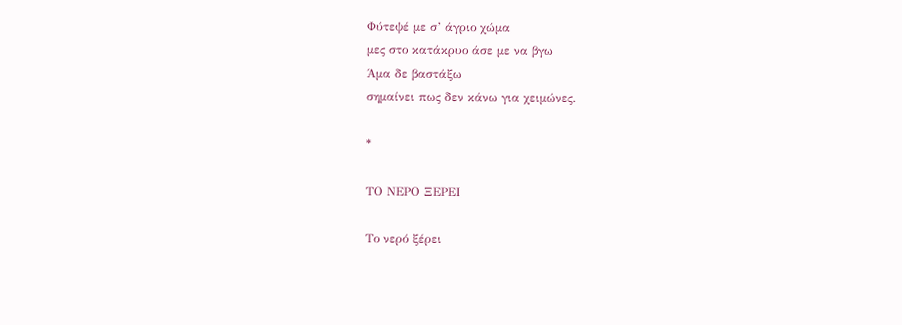Φύτεψέ με σ’ άγριο χώμα
μες στο κατάκρυο άσε με να βγω
Άμα δε βαστάξω
σημαίνει πως δεν κάνω για χειμώνες.

*

ΤΟ ΝΕΡΟ ΞΕΡΕΙ

Το νερό ξέρει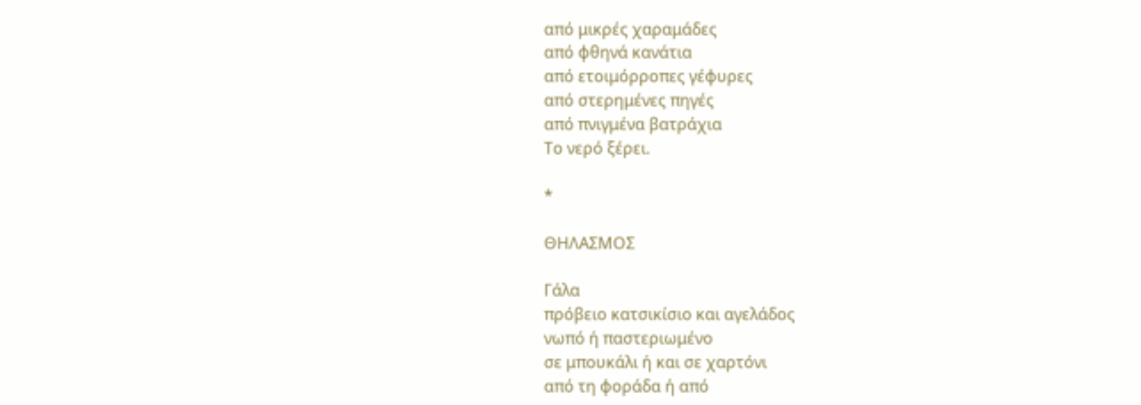από μικρές χαραμάδες
από φθηνά κανάτια
από ετοιμόρροπες γέφυρες
από στερημένες πηγές
από πνιγμένα βατράχια
Το νερό ξέρει.

*

ΘΗΛΑΣΜΟΣ

Γάλα
πρόβειο κατσικίσιο και αγελάδος
νωπό ή παστεριωμένο
σε μπουκάλι ή και σε χαρτόνι
από τη φοράδα ή από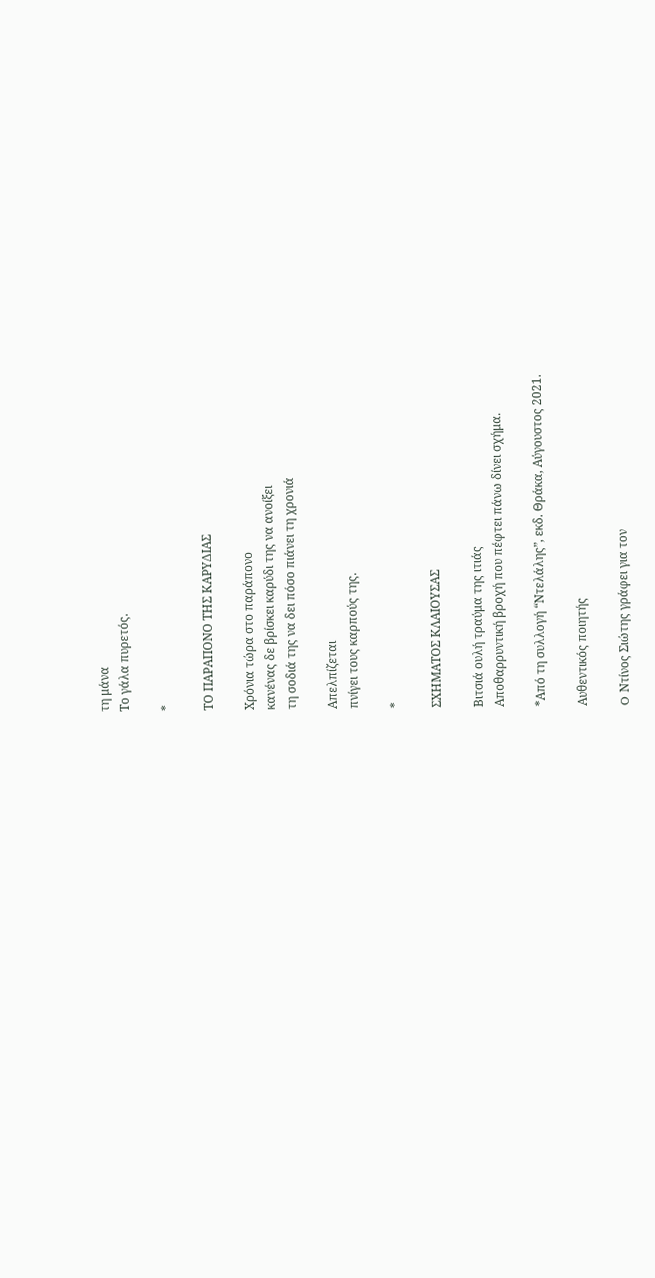τη μάνα
Το γάλα πυρετός.

*

ΤΟ ΠΑΡΑΠΟΝΟ ΤΗΣ ΚΑΡΥΔΙΑΣ

Χρόνια τώρα στο παράπονο
κανένας δε βρίσκει καρύδι της να ανοίξει
τη σοδιά της να δει πόσο πιάνει τη χρονιά

Απελπίζεται
πνίγει τους καρπούς της.

*

ΣΧΗΜΑΤΟΣ ΚΛΑΙΟΥΣΑΣ

Βιτσιά ουλή τραύμα της ιτιάς
Αποθαρρυντική βροχή που πέφτει πάνω δίνει σχήμα.

*Από τη συλλογή “Ντελάλης”, εκδ. Θράκα, Αύγουστος 2021.

Αυθεντικός ποιητής

O Ντίνος Σιώτης γράφει για τον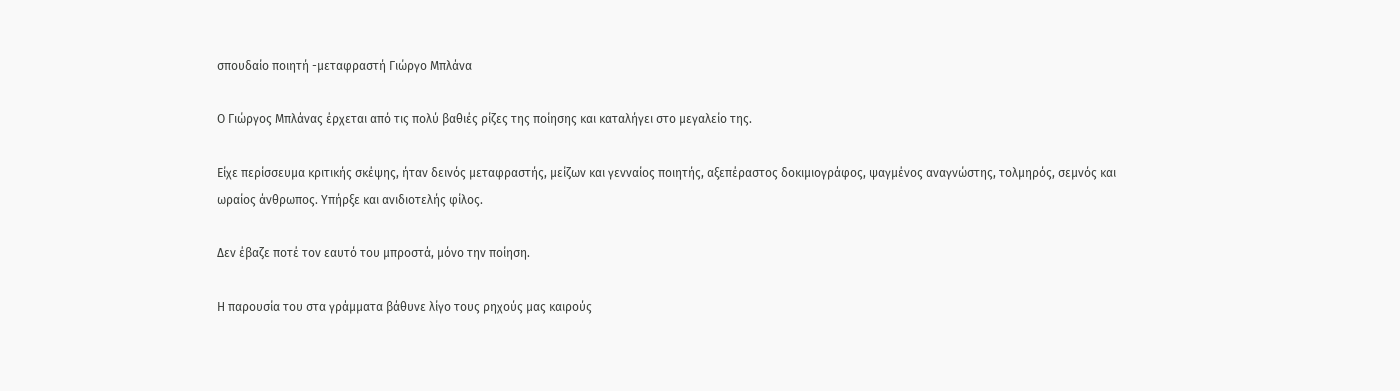σπουδαίο ποιητή -μεταφραστή Γιώργο Μπλάνα

Ο Γιώργος Μπλάνας έρχεται από τις πολύ βαθιές ρίζες της ποίησης και καταλήγει στο μεγαλείο της.

Είχε περίσσευμα κριτικής σκέψης, ήταν δεινός μεταφραστής, μείζων και γενναίος ποιητής, αξεπέραστος δοκιμιογράφος, ψαγμένος αναγνώστης, τολμηρός, σεμνός και ωραίος άνθρωπος. Υπήρξε και ανιδιοτελής φίλος.

Δεν έβαζε ποτέ τον εαυτό του μπροστά, μόνο την ποίηση.

Η παρουσία του στα γράμματα βάθυνε λίγο τους ρηχούς μας καιρούς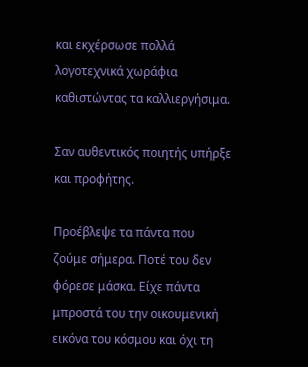και εκχέρσωσε πολλά λογοτεχνικά χωράφια καθιστώντας τα καλλιεργήσιμα.

Σαν αυθεντικός ποιητής υπήρξε και προφήτης.

Προέβλεψε τα πάντα που ζούμε σήμερα. Ποτέ του δεν φόρεσε μάσκα. Είχε πάντα μπροστά του την οικουμενική εικόνα του κόσμου και όχι τη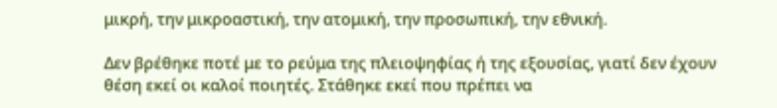μικρή, την μικροαστική, την ατομική, την προσωπική, την εθνική.

Δεν βρέθηκε ποτέ με το ρεύμα της πλειοψηφίας ή της εξουσίας, γιατί δεν έχουν θέση εκεί οι καλοί ποιητές. Στάθηκε εκεί που πρέπει να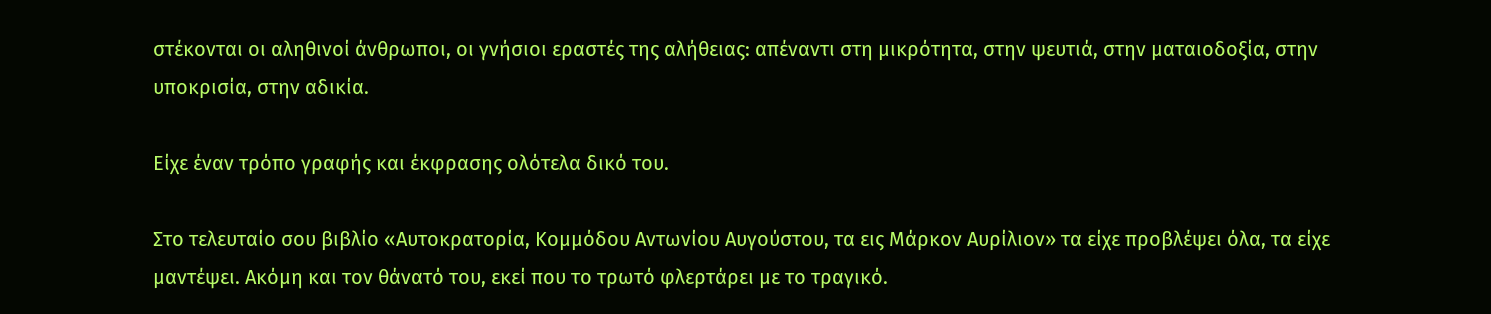στέκονται οι αληθινοί άνθρωποι, οι γνήσιοι εραστές της αλήθειας: απέναντι στη μικρότητα, στην ψευτιά, στην ματαιοδοξία, στην υποκρισία, στην αδικία.

Είχε έναν τρόπο γραφής και έκφρασης ολότελα δικό του.

Στο τελευταίο σου βιβλίο «Αυτοκρατορία, Κομμόδου Αντωνίου Αυγούστου, τα εις Μάρκον Αυρίλιον» τα είχε προβλέψει όλα, τα είχε μαντέψει. Ακόμη και τον θάνατό του, εκεί που το τρωτό φλερτάρει με το τραγικό.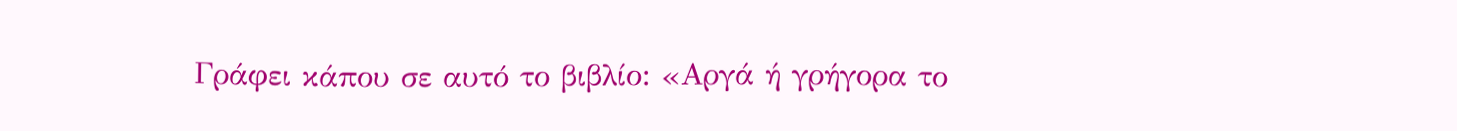Γράφει κάπου σε αυτό το βιβλίο: «Αργά ή γρήγορα το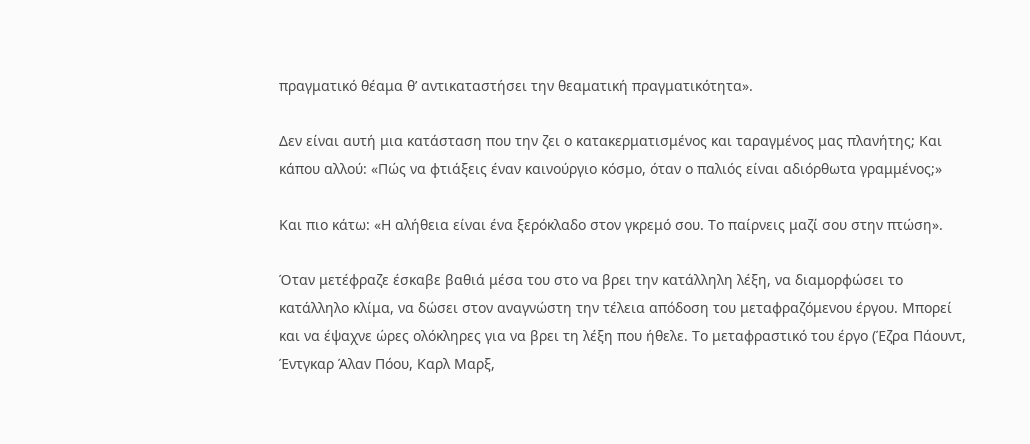πραγματικό θέαμα θ’ αντικαταστήσει την θεαματική πραγματικότητα».

Δεν είναι αυτή μια κατάσταση που την ζει ο κατακερματισμένος και ταραγμένος μας πλανήτης; Και κάπου αλλού: «Πώς να φτιάξεις έναν καινούργιο κόσμο, όταν ο παλιός είναι αδιόρθωτα γραμμένος;»

Και πιο κάτω: «Η αλήθεια είναι ένα ξερόκλαδο στον γκρεμό σου. Το παίρνεις μαζί σου στην πτώση».

Όταν μετέφραζε έσκαβε βαθιά μέσα του στο να βρει την κατάλληλη λέξη, να διαμορφώσει το κατάλληλο κλίμα, να δώσει στον αναγνώστη την τέλεια απόδοση του μεταφραζόμενου έργου. Μπορεί και να έψαχνε ώρες ολόκληρες για να βρει τη λέξη που ήθελε. Το μεταφραστικό του έργο (Έζρα Πάουντ, Έντγκαρ Άλαν Πόου, Καρλ Μαρξ,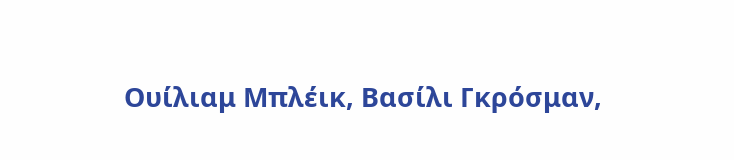Ουίλιαμ Μπλέικ, Βασίλι Γκρόσμαν,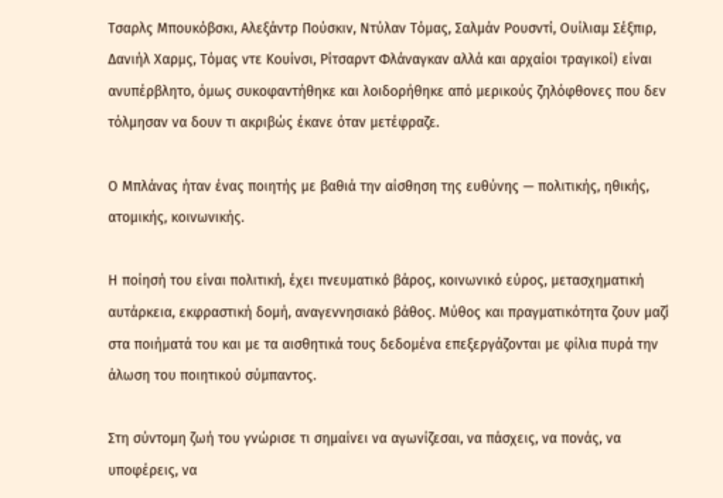Τσαρλς Μπουκόβσκι, Αλεξάντρ Πούσκιν, Ντύλαν Τόμας, Σαλμάν Ρουσντί, Ουίλιαμ Σέξπιρ, Δανιήλ Χαρμς, Τόμας ντε Κουίνσι, Ρίτσαρντ Φλάναγκαν αλλά και αρχαίοι τραγικοί) είναι ανυπέρβλητο, όμως συκοφαντήθηκε και λοιδορήθηκε από μερικούς ζηλόφθονες που δεν τόλμησαν να δουν τι ακριβώς έκανε όταν μετέφραζε.

Ο Μπλάνας ήταν ένας ποιητής με βαθιά την αίσθηση της ευθύνης — πολιτικής, ηθικής, ατομικής, κοινωνικής.

Η ποίησή του είναι πολιτική, έχει πνευματικό βάρος, κοινωνικό εύρος, μετασχηματική αυτάρκεια, εκφραστική δομή, αναγεννησιακό βάθος. Μύθος και πραγματικότητα ζουν μαζί στα ποιήματά του και με τα αισθητικά τους δεδομένα επεξεργάζονται με φίλια πυρά την άλωση του ποιητικού σύμπαντος.

Στη σύντομη ζωή του γνώρισε τι σημαίνει να αγωνίζεσαι, να πάσχεις, να πονάς, να υποφέρεις, να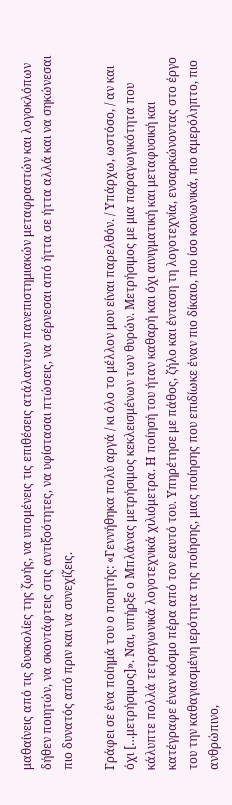μαθαίνεις από τις δυσκολίες της ζωής, να υπομένεις τις επιθέσεις ατάλαντων πανεπιστημιακών μεταφραστών και λογοκλόπων δήθεν ποιητών, να σκοντάφτεις στις αντιξοότητες, να υφίστασαι πτώσεις, να σέρνεσαι από ήττα σε ήττα αλλά και να σηκώνεσαι πιο δυνατός από πριν και να συνεχίζεις.

Γράφει σε ένα ποίημά του ο ποιητής: «Γεννήθηκα πολύ αργά / κι όλο το μέλλον μου είναι παρελθόν. / Υπάρχω, ωστόσο, / αν και όχι […μετρήσιμος]». Ναι, υπήρξε ο Μπλάνας μετρήσιμος κεκλεισμένων των θυρών. Μετρήσιμος με μια παραγωγικότητα που κάλυπτε πολλά τετραγωνικά λογοτεχνικά χιλιόμετρα. Η ποίησή του ήταν καθαρή και όχι αινιγματική και μεταφυσική και κατέγραφε έναν κόσμο πέρα από τον εαυτό του. Υπηρέτησε με πάθος, ζήλο και ένταση τη λογοτεχνία, ενσαρκώνοντας στο έργο του την καθαγιασμένη ιερότητα της ποίησης, μιας ποίησης που επιδίωκε έναν πιο δίκαιο, πιο ίσο κοινωνικά, πιο αμερόληπτο, πιο ανθρώπινο,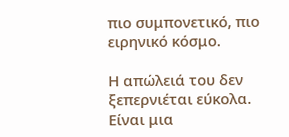πιο συμπονετικό, πιο ειρηνικό κόσμο.

Η απώλειά του δεν ξεπερνιέται εύκολα. Είναι μια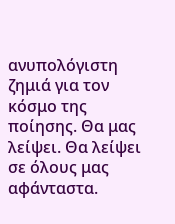ανυπολόγιστη ζημιά για τον κόσμο της ποίησης. Θα μας λείψει. Θα λείψει σε όλους μας αφάνταστα.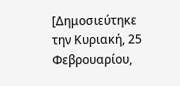[Δημοσιεύτηκε την Κυριακή, 25 Φεβρουαρίου,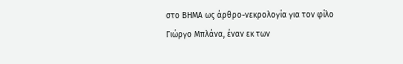στο ΒΗΜΑ ως άρθρο-νεκρολογία για τον φίλο Γιώργο Μπλάνα, έναν εκ των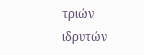τριών ιδρυτών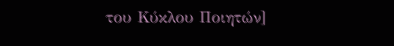του Κύκλου Ποιητών]